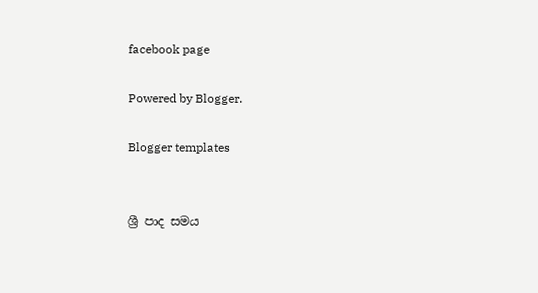facebook page

Powered by Blogger.

Blogger templates


ශ්‍රී පාද සමය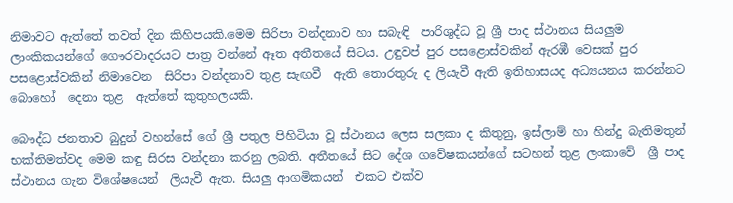නිමාවට ඇත්තේ තවත් දින කිහිපයකි.මෙම සිරිපා වන්දනාව හා සබැඳි  පාරිශුද්ධ වූ ශ්‍රී පාද ස්ථානය සියලුම ලාංකිකයන්ගේ ගෞරවාදරයට පාත්‍ර වන්නේ ඈත අතීතයේ සිටය. උඳුවප් පුර පසළොස්වකින් ඇරඹී වෙසක් පුර පසළොස්වකින් නිමාවෙන  සිරිපා වන්දනාව තුළ සැඟවී  ඇති තොරතුරු ද ලියැවී ඇති ඉතිහාසයද අධ්‍යයනය කරන්නට බොහෝ  දෙනා තුළ  ඇත්තේ කුතුහලයකි.

බෞද්ධ ජනතාව බුදුන් වහන්සේ ගේ ශ්‍රී පතුල පිහිටියා වූ ස්ථානය ලෙස සලකා ද කිතුනු, ඉස්ලාම් හා හින්දු බැතිමතුන් භක්තිමත්වද මෙම කඳු සිරස වන්දනා කරනු ලබති. අතීතයේ සිට දේශ ගවේෂකයන්ගේ සටහන් තුළ ලංකාවේ  ශ්‍රී පාද ස්ථානය ගැන විශේෂයෙන්  ලියැවී ඇත. සියලු ආගමිකයන්  එකට එක්ව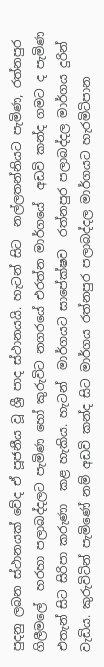පුදනු ලබන ස්ථානයක් වේද ඒ පූජනීය වූ ශ්‍රී පාද ස්ථානයයි. හැටන් සිට  නල්ලතන්නියට පැමිණ, රත්නපුර ගිලීම‍ලේ  හරහා පලාබද්දලට පැමිණ හෝ කුරුවිට නගරයේ එරත්න මාර්ගයේ  අඩවි කන්ද ගමට ද පැමිණ එතැන් සිට සිරිපා කරුණා  කළ හැකිය. හැටන්  මාර්ගයට සාපේක්ෂව  රත්නපුර පලාබද්දල මාර්ගය දුරින් වැඩිය. කුරුවිටින් පැමිණේ නම් අඩවි කන්ද සිට මාර්ගය රත්නපුර පලාබද්දල මාර්ගයට හැරමිටිපාන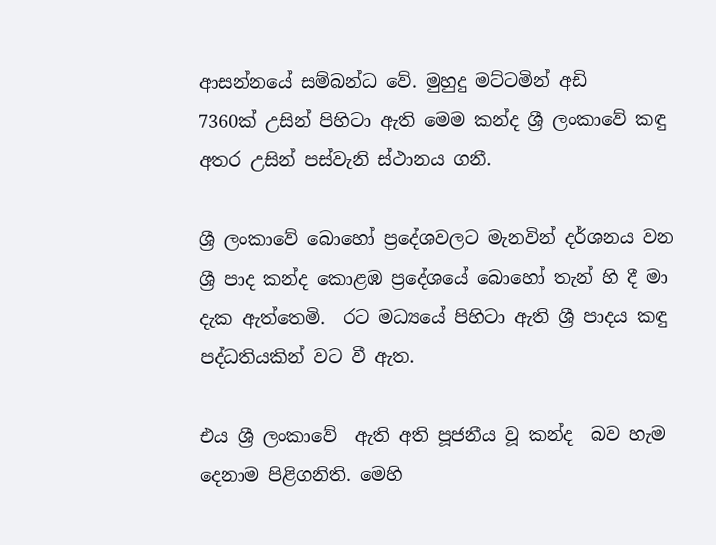ආසන්නයේ සම්බන්ධ වේ. මුහුදු මට්ටමින් අඩි
7360ක් උසින් පිහිටා ඇති මෙම කන්ද ශ්‍රී ලංකාවේ කඳු අතර උසින් පස්වැනි ස්ථානය ගනී.

ශ්‍රී ලංකාවේ බොහෝ ප්‍රදේශවලට මැනවින් දර්ශනය වන ශ්‍රී පාද කන්ද කොළඹ ප්‍රදේශයේ බොහෝ තැන් හි දී මා දැක ඇත්තෙමි.  රට මධ්‍යයේ පිහිටා ඇති ශ්‍රී පාදය කඳු පද්ධතියකින් වට වී ඇත.

එය ශ්‍රී ලංකාවේ  ඇති අති පූජනීය වූ කන්ද  බව හැම  දෙනාම පිළිගනිති. මෙහි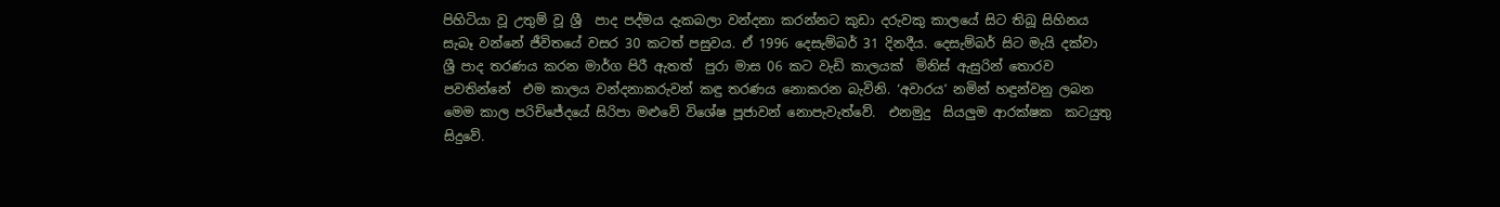පිහිටියා වූ උතුම් වූ ශ්‍රී  පාද පද්මය දැකබලා වන්දනා කරන්නට කුඩා දරුවකු කාලයේ සිට තිබූ සිහිනය සැබෑ වන්නේ ජීවිතයේ වසර 30 කටත් පසුවය. ඒ 1996 දෙසැම්බර් 31 දිනදීය. දෙසැම්බර් සිට මැයි දක්වා ශ්‍රී පාද තරණය කරන මාර්ග පිරී ඇතත්  පුරා මාස 06 කට වැඩි කාලයක්  මිනිස් ඇසුරින් තොරව  පවතින්නේ  එම කාලය වන්දනාකරුවන් කඳු තරණය නොකරන බැවිනි. ‘අවාරය’ නමින් හඳුන්වනු ලබන මෙම කාල පරිච්ජේදයේ සිරිපා මළුවේ විශේෂ පූජාවන් නොපැවැත්වේ.  එනමුදු  සියලුම ආරක්ෂක  කටයුතු සිදුවේ.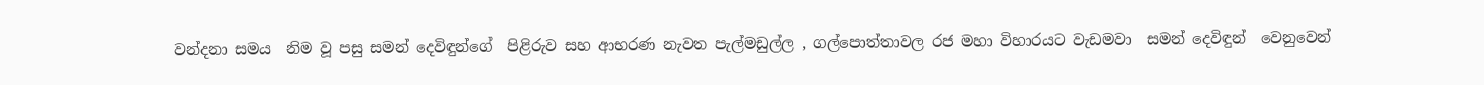වන්දනා සමය  නිම වූ පසු සමන් දෙවිඳුන්ගේ  පිළිරුව සහ ආභරණ නැවත පැල්මඩුල්ල , ගල්‍පොත්තාවල රජ මහා විහාරයට වැඩමවා  සමන් දෙවිඳුන්  වෙනුවෙන්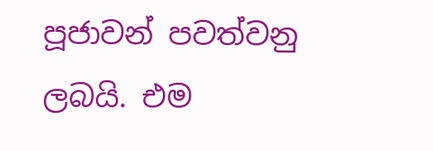පූජාවන් පවත්වනු ලබයි. එම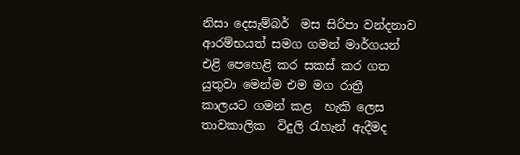නිසා දෙසැම්බර්  මස සිරිපා වන්දනාව ආරම්භයත් සමග ගමන් මාර්ගයන් එළි පෙහෙළි කර සකස් කර ගත යුතුවා මෙන්ම එම මග රාත්‍රී  කාලයට ගමන් කළ  හැකි ලෙස තාවකාලික  විදුලි රැහැන් ඇදීමද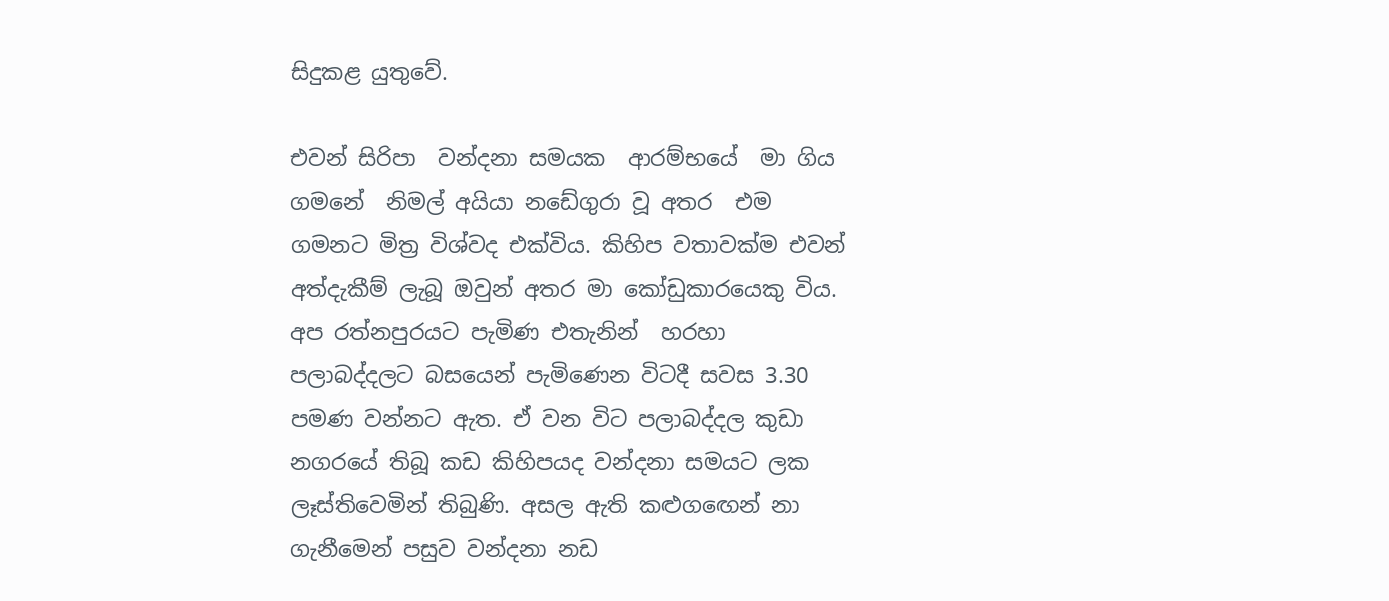සිදුකළ යුතුවේ.

එවන් සිරිපා  වන්දනා සමයක  ආරම්භයේ  මා ගිය ගමනේ  නිමල් අයියා නඩේගුරා වූ අතර  එම ගමනට මිත්‍ර විශ්වද එක්විය. කිහිප වතාවක්ම එවන් අත්දැකීම් ලැබූ ඔවුන් අතර මා කෝඩුකාරයෙකු විය. අප රත්නපුරයට පැමිණ එතැනින්  හරහා  පලාබද්දලට බසයෙන් පැමිණෙන විටදී සවස 3.30 පමණ වන්නට ඇත. ඒ වන විට පලාබද්දල කුඩා නගරයේ තිබූ කඩ කිහිපයද වන්දනා සමයට ලක ලෑස්තිවෙමින් තිබුණි. අසල ඇති කළුගඟෙන් නා ගැනීමෙන් පසුව වන්දනා නඩ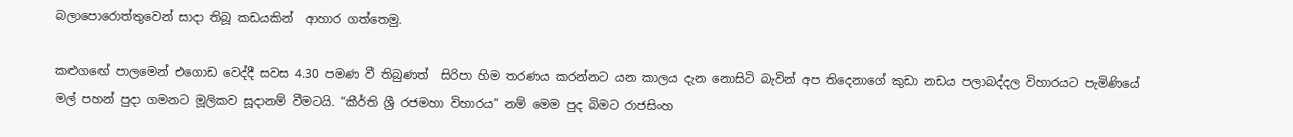බලා‍පොරොත්තුවෙන් සාදා තිබූ කඩයකින්  ආහාර ගත්තෙමු.

කළුගඟේ පාලමෙන් එගොඩ වෙද්දී සවස 4.30 පමණ වී තිබුණත්  සිරිපා හිම තරණය කරන්නට යන කාලය දැන නොසිටි බැවින් අප තිදෙනාගේ කුඩා නඩය පලාබද්දල විහාරයට පැමිණියේ මල් පහන් පුදා ගමනට මූලිකව සූදානම් වීමටයි. “කීර්ති ශ්‍රී රජමහා විහාරය” නම් මෙම පුද බිමට රාජසිංහ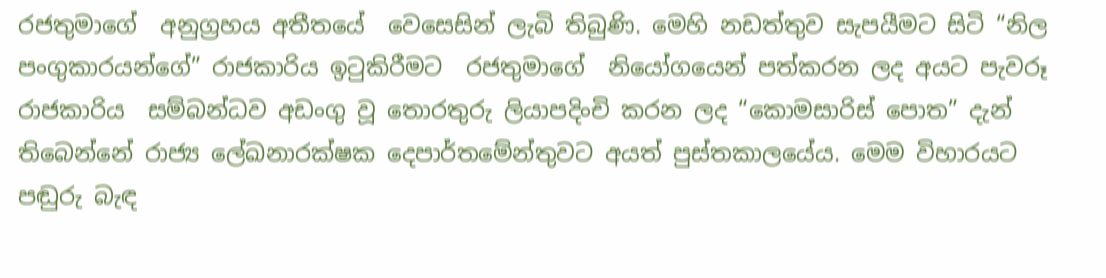රජතුමාගේ  අනුග්‍රහය අතීතයේ  වෙසෙසින් ලැබි තිබුණි. මෙහි නඩත්තුව සැපයීමට සිටි “නිල පංගුකාරයන්ගේ” රාජකාරිය ඉටුකිරීමට  රජතුමාගේ  නියෝගයෙන් පත්කරන ලද අයට පැවරූ  රාජකාරිය  සම්බන්ධව අඩංගු වූ තොරතුරු ලියාපදිංචි කරන ලද “කොමසාරිස් ‍පොත” දැන් තිබෙන්නේ රාජ්‍ය ‍ලේඛනාරක්ෂක දෙපාර්තමේන්තුවට අයත් පුස්තකාලයේය. මෙම විහාරයට පඬුරු බැඳ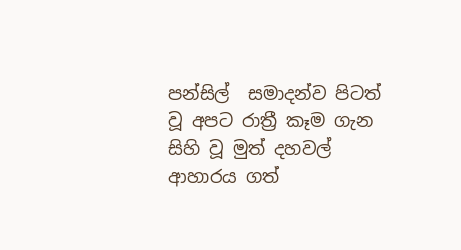පන්සිල්  සමාදන්ව පිටත් වූ අපට රාත්‍රී කෑම ගැන සිහි වූ මුත් දහවල් ආහාරය ගත්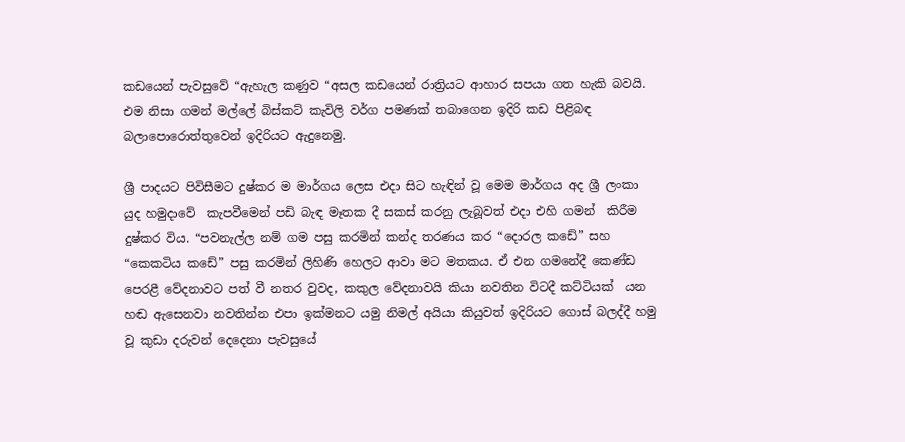කඩයෙන් පැවසුවේ “ඇහැල කණුව “අසල කඩයෙන් රාත්‍රියට ආහාර සපයා ගත හැකි බවයි. එම නිසා ගමන් මල්‍ලේ බිස්කට් කැවිලි වර්ග පමණක් තබාගෙන ඉදිරි කඩ පිළිබඳ බලා‍පොරොත්තුවෙන් ඉදිරියට ඇදුනෙමු.

ශ්‍රී පාදයට පිවිසීමට දුෂ්කර ම මාර්ගය ලෙස එදා සිට හැඳින් වූ මෙම මාර්ගය අද ශ්‍රී ලංකා යුද හමුදාවේ  කැපවීමෙන් පඩි බැඳ මෑතක දී සකස් කරනු ලැබූවත් එදා එහි ගමන්  කිරීම දුෂ්කර විය. “පවනැල්ල නම් ගම පසු කරමින් කන්ද තරණය කර “දොරල කඩේ” සහ “කෙකටිය කඩේ” පසු කරමින් ලිහිණි හෙලට ආවා මට මතකය. ඒ එන ගමනේදී කෙණ්ඩ පෙරළී වේදනාවට පත් වී නතර වුවද, කකුල වේදනාවයි කියා නවතින විටදී කට්ටියක්  යන හඬ ඇසෙනවා නවතින්න එපා ඉක්මනට යමු නිමල් අයියා කියුවත් ඉදිරියට ගොස් බලද්දී හමු වූ කුඩා දරුවන් දෙදෙනා පැවසුයේ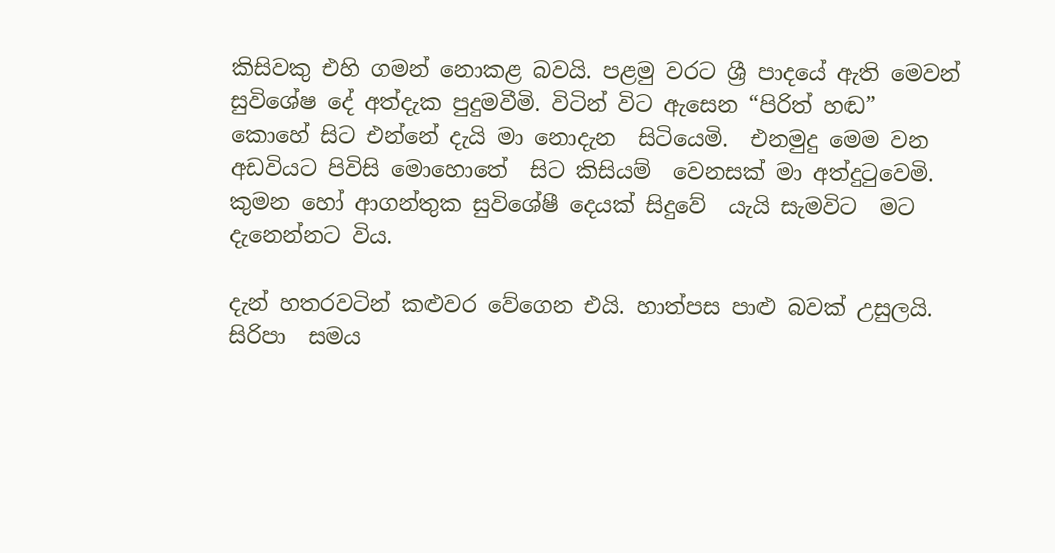කිසිවකු එහි ගමන් නොකළ බවයි. පළමු වරට ශ්‍රී පාදයේ ඇති මෙවන් සුවිශේෂ දේ අත්දැක පුදුමවීමි. විටින් විට ඇසෙන “පිරිත් හඬ” කොහේ සිට එන්නේ දැයි මා නොදැන  සිටියෙමි.  එනමුදු මෙම වන අඩවියට පිවිසි මොහොතේ  සිට කිසියම්  වෙනසක් මා අත්දුටුවෙමි.  කුමන හෝ ආගන්තුක සුවිශේෂී දෙයක් සිදුවේ  යැයි සැමවිට  මට දැනෙන්නට විය.

දැන් හතරවටින් කළුවර වේගෙන එයි. හාත්පස පාළු බවක් උසුලයි. සිරිපා  සමය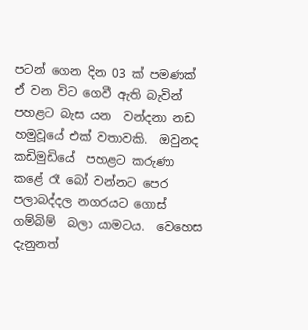පටන් ගෙන දින 03 ක් පමණක් ඒ වන විට ගෙවී ඇති බැවින්  පහළට බැස යන  වන්දනා නඩ හමුවූයේ එක් වතාවකි.  ඔවුනද කඩිමුඩියේ  පහළට කරුණා  කළේ රෑ බෝ වන්නට පෙර පලාබද්දල නගරයට ගොස් ගම්බිම්  බලා යාමටය.  වෙහෙස දැනුනත්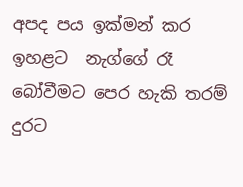අපද පය ඉක්මන් කර ඉහළට  නැග්ගේ රෑ බෝවීමට පෙර හැකි තරම් දුරට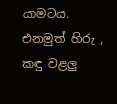යාමටය.  එනමුත් හිරු , කඳු වළලු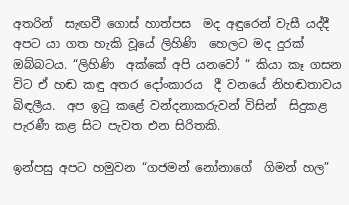අතරින්  සැඟවී ගොස් හාත්පස  මද අඳුරෙන් වැසී යද්දී අපට යා ගත හැකි වූයේ ලිහිණි  හෙලට මද දුරක් ඔබ්බටය. “ලිහිණි  අක්කේ අපි යනවෝ “ කියා කෑ ගසන විට ඒ හඬ කඳු අතර දෝංකාරය  දී වනයේ නිහඬතාවය බිඳලීය.  අප ඉටු කළේ වන්දනාකරුවන් විසින්  සිදුකළ පැරණී කළ සිට පැවත එන සිරිතකි.

ඉන්පසු අපට හමුවන “ගජමන් නෝනාගේ  ගිමන් හල”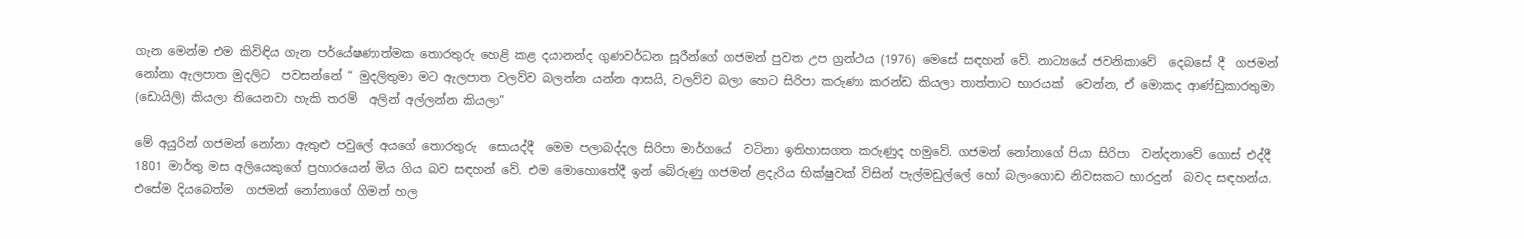ගැන මෙන්ම එම කිවිඳිය ගැන පර්යේෂණාත්මක තොරතුරු හෙළි කළ දයානන්ද ගුණවර්ධන සූරීන්ගේ ගජමන් පුවත උප ග්‍රන්ථය (1976) මෙසේ සඳහන් වේ. නාට්‍යයේ ජවනිකාවේ  දෙබසේ දී  ගජමන්  නෝනා ඇලපාත මුදලිට  පවසන්නේ “ මුදලිතුමා මට ඇලපාත වලව්ව බලන්න යන්න ආසයි, වලව්ව බලා හෙට සිරිපා කරුණා කරන්ඩ කියලා තාත්තාට භාරයක්  වෙන්න, ඒ මොකද ආණ්ඩුකාරතුමා (ඩොයිලි) කියලා තියෙනවා හැකි තරම්  අලින් අල්ලන්න කියලා”

මේ අයුරින් ගජමන් නෝනා ඇතුළු පවු‍ලේ අයගේ තොරතුරු  සොයද්දී  මෙම පලාබද්දල සිරිපා මාර්ගයේ  වටිනා ඉතිහාසගත කරුණුද හමුවේ. ගජමන් නෝනාගේ පියා සිරිපා  වන්දනාවේ ගොස් එද්දී  1801 මාර්තු මස අලියෙකුගේ ප්‍රහාරයෙන් මිය ගිය බව සඳහන් වේ. එම මොහොතේදී ඉන් බේරුණු ගජමන් ළදැරිය භික්ෂුවක් විසින් පැල්මඩුල්‍ලේ හෝ බලංගොඩ නිවසකට භාරදුන්  බවද සඳහන්ය. එසේම දියබෙත්ම  ගජමන් නෝනාගේ ගිමන් හල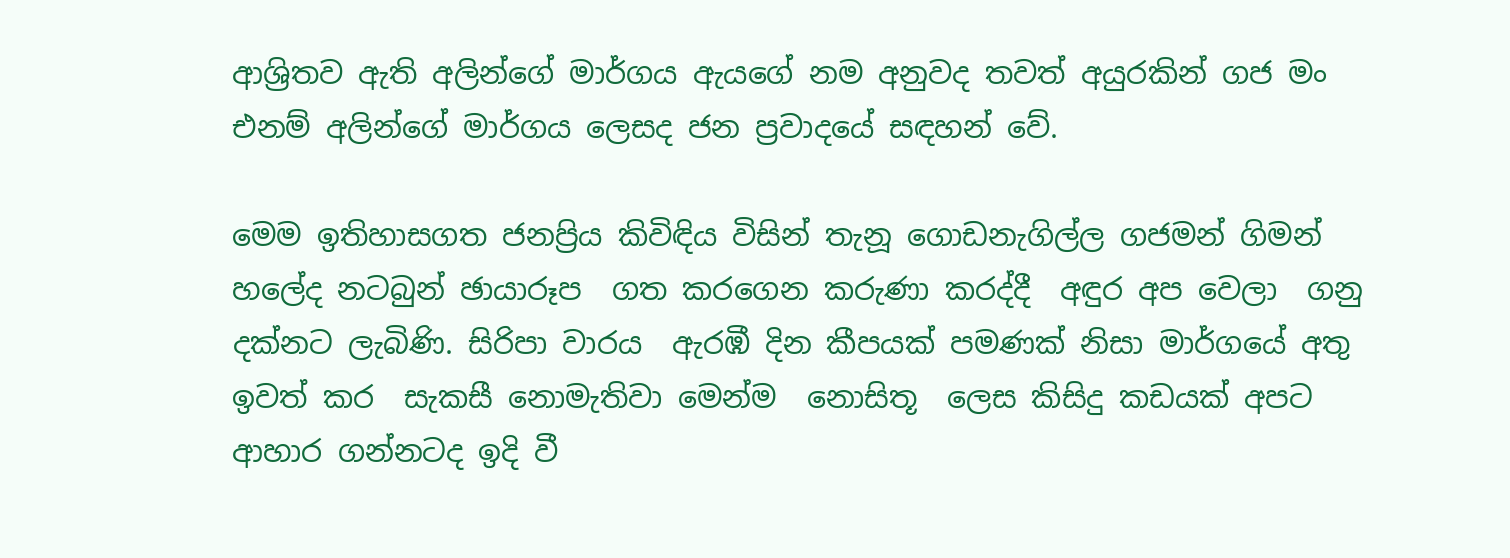ආශ්‍රිතව ඇති අලින්ගේ මාර්ගය ඇයගේ නම අනුවද තවත් අයුරකින් ගජ මං එනම් අලින්ගේ මාර්ගය ලෙසද ජන ප්‍රවාදයේ සඳහන් වේ.

මෙම ඉතිහාසගත ජනප්‍රිය කිවිඳිය විසින් තැනූ ගොඩනැගිල්ල ගජමන් ගිමන් හ‍ලේද නටබුන් ඡායාරූප  ගත කරගෙන කරුණා කරද්දී  අඳුර අප වෙලා  ගනු දක්නට ලැබිණි. සිරිපා වාරය  ඇරඹී දින කීපයක් පමණක් නිසා මාර්ගයේ අතු ඉවත් කර  සැකසී නොමැතිවා මෙන්ම  නොසිතූ  ලෙස කිසිදු කඩයක් අපට ආහාර ගන්නටද ඉදි වී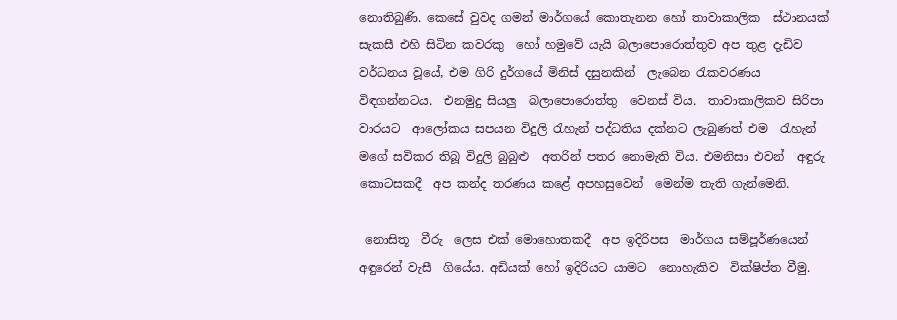නොතිබුණි. කෙසේ වුවද ගමන් මාර්ගයේ කොතැනන හෝ තාවාකාලික  ස්ථානයක්  සැකසී එහි සිටින කවරකු  හෝ හමුවේ යැයි බලා‍පොරොත්තුව අප තුළ දැඩිව වර්ධනය වූයේ, එම ගිරි දුර්ගයේ මිනිස් දසුනකින්  ලැබෙන රැකවරණය  විඳගන්නටය.  එනමුදු සියලු  බලා‍පොරොත්තු  වෙනස් විය.  තාවාකාලිකව සිරිපා වාරයට  ආලෝකය සපයන විදුලි රැහැන් පද්ධතිය දක්නට ලැබුණත් එම  රැහැන් මගේ සවිකර තිබූ විදුලි බුබුළු  අතරින් පතර නොමැති විය. එමනිසා එවන්  අඳුරු  කොටසකදී  අප කන්ද තරණය කළේ අපහසුවෙන්  මෙන්ම තැති ගැන්මෙනි.

 නොසිතූ  වීරු  ලෙස එක් මොහොතකදී  අප ඉදිරිපස  මාර්ගය සම්පූර්ණයෙන් අඳුරෙන් වැසී  ගියේය. අඩියක් හෝ ඉදිරියට යාමට  නොහැකිව  වික්ෂිප්ත වීමු.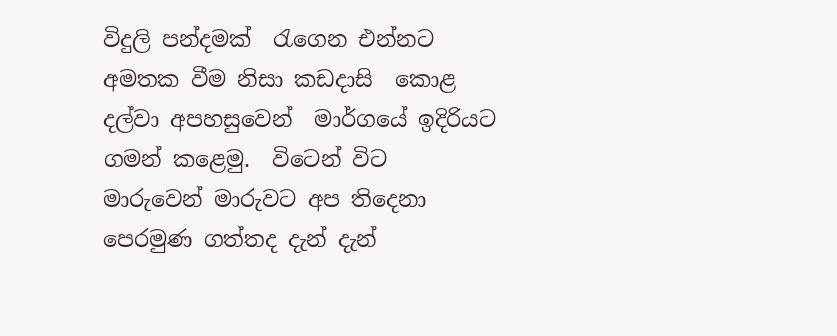විදුලි පන්දමක්  රැගෙන එන්නට  අමතක වීම නිසා කඩදාසි  කොළ දල්වා අපහසුවෙන්  මාර්ගයේ ඉදිරියට ගමන් කළෙමු.  විටෙන් විට  මාරුවෙන් මාරුවට අප තිදෙනා පෙරමුණ ගත්තද දැන් දැන්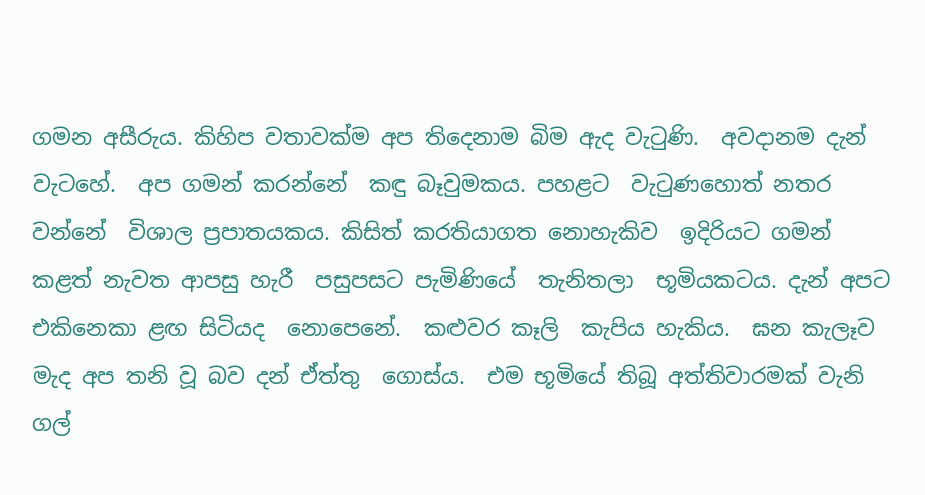ගමන අසීරුය. කිහිප වතාවක්ම අප තිදෙනාම බිම ඇද වැටුණි.  අවදානම දැන් වැටහේ.  අප ගමන් කරන්නේ  කඳු බෑවුමකය. පහළට  වැටුණහොත් නතර වන්නේ  විශාල ප්‍රපාතයකය. කිසිත් කරතියාගත නොහැකිව  ඉදිරියට ගමන්  කළත් නැවත ආපසු හැරී  පසුපසට පැමිණියේ  තැනිතලා  භූමියකටය. දැන් අපට එකිනෙකා ළඟ සිටියද  නොපෙනේ.  කළුවර කෑලි  කැපිය හැකිය.  ඝන කැලෑව  මැද අප තනි වූ බව දන් ඒත්තු  ගොස්ය.  එම භූමියේ තිබූ අත්තිවාරමක් වැනි ගල්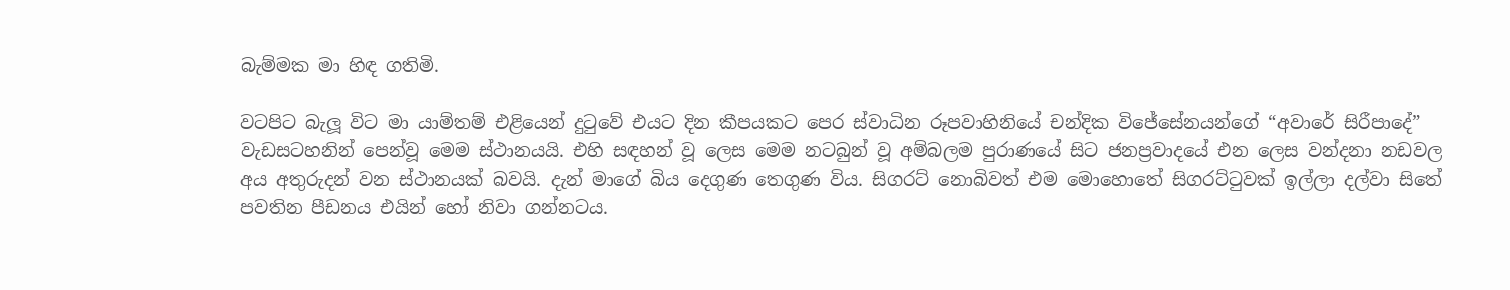බැම්මක මා හිඳ ගතිමි.

වටපිට බැලූ විට මා යාම්තම් එළියෙන් දුටුවේ එයට දින කීපයකට පෙර ස්වාධින රූපවාහිනියේ චන්දික විජේසේනයන්ගේ “අවාරේ සිරීපාදේ” වැඩසටහනින් පෙන්වූ මෙම ස්ථානයයි. එහි සඳහන් වූ ලෙස මෙම නටබුන් වූ අම්බලම පුරාණයේ සිට ජනප්‍රවාදයේ එන ලෙස වන්දනා නඩවල අය අතුරුදන් වන ස්ථානයක් බවයි. දැන් මාගේ බිය දෙගුණ තෙගුණ විය. සිගරට් නොබිවත් එම මොහොතේ සිගරට්ටුවක් ඉල්ලා දල්වා සිතේ පවතින පීඩනය එයින් හෝ නිවා ගන්නටය.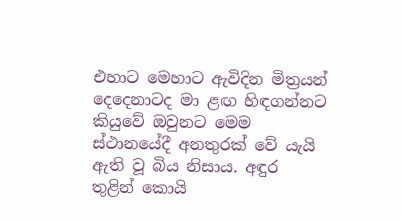එහාට මෙහාට ඇවිදින මිත්‍රයන් දෙදෙනාටද මා ළඟ හිඳගන්නට කියුවේ ඔවුනට මෙම ස්ථානයේදී අනතුරක් වේ යැයි ඇති වූ බිය නිසාය. අඳුර තුළින් කොයි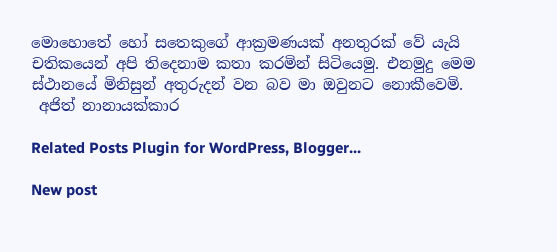මොහොතේ හෝ සතෙකුගේ ආක්‍රමණයක් අනතුරක් වේ යැයි චතිකයෙන් අපි තිදෙනාම කතා කරමින් සිටියෙමු. එනමුදු මෙම ස්ථානයේ මිනිසුන් අතුරුදන් වන බව මා ඔවුනට නොකීවෙමි.
 අජිත් නානායක්කාර

Related Posts Plugin for WordPress, Blogger...

New post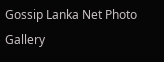Gossip Lanka Net Photo Gallery